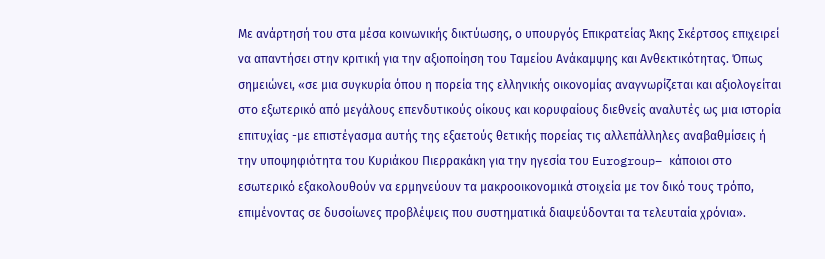Με ανάρτησή του στα μέσα κοινωνικής δικτύωσης, ο υπουργός Επικρατείας Άκης Σκέρτσος επιχειρεί να απαντήσει στην κριτική για την αξιοποίηση του Ταμείου Ανάκαμψης και Ανθεκτικότητας. Όπως σημειώνει, «σε μια συγκυρία όπου η πορεία της ελληνικής οικονομίας αναγνωρίζεται και αξιολογείται στο εξωτερικό από μεγάλους επενδυτικούς οίκους και κορυφαίους διεθνείς αναλυτές ως μια ιστορία επιτυχίας -με επιστέγασμα αυτής της εξαετούς θετικής πορείας τις αλλεπάλληλες αναβαθμίσεις ή την υποψηφιότητα του Κυριάκου Πιερρακάκη για την ηγεσία του Eurogroup– κάποιοι στο εσωτερικό εξακολουθούν να ερμηνεύουν τα μακροοικονομικά στοιχεία με τον δικό τους τρόπο, επιμένοντας σε δυσοίωνες προβλέψεις που συστηματικά διαψεύδονται τα τελευταία χρόνια».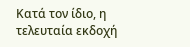Κατά τον ίδιο, η τελευταία εκδοχή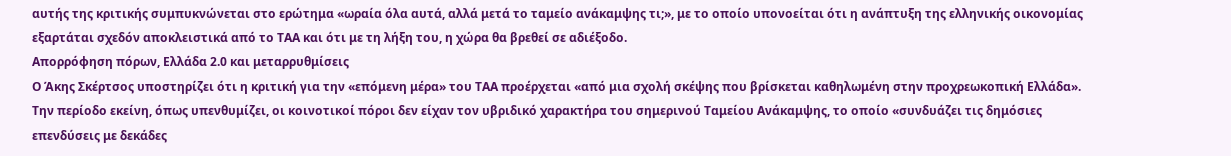αυτής της κριτικής συμπυκνώνεται στο ερώτημα «ωραία όλα αυτά, αλλά μετά το ταμείο ανάκαμψης τι;», με το οποίο υπονοείται ότι η ανάπτυξη της ελληνικής οικονομίας εξαρτάται σχεδόν αποκλειστικά από το ΤΑΑ και ότι με τη λήξη του, η χώρα θα βρεθεί σε αδιέξοδο.
Απορρόφηση πόρων, Ελλάδα 2.0 και μεταρρυθμίσεις
Ο Άκης Σκέρτσος υποστηρίζει ότι η κριτική για την «επόμενη μέρα» του ΤΑΑ προέρχεται «από μια σχολή σκέψης που βρίσκεται καθηλωμένη στην προχρεωκοπική Ελλάδα». Την περίοδο εκείνη, όπως υπενθυμίζει, οι κοινοτικοί πόροι δεν είχαν τον υβριδικό χαρακτήρα του σημερινού Ταμείου Ανάκαμψης, το οποίο «συνδυάζει τις δημόσιες επενδύσεις με δεκάδες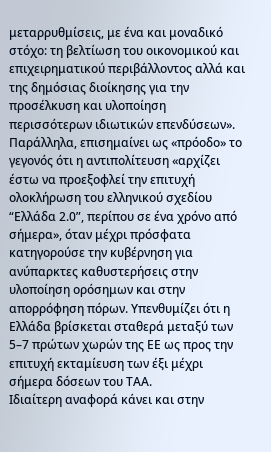μεταρρυθμίσεις, με ένα και μοναδικό στόχο: τη βελτίωση του οικονομικού και επιχειρηματικού περιβάλλοντος αλλά και της δημόσιας διοίκησης για την προσέλκυση και υλοποίηση περισσότερων ιδιωτικών επενδύσεων».
Παράλληλα, επισημαίνει ως «πρόοδο» το γεγονός ότι η αντιπολίτευση «αρχίζει έστω να προεξοφλεί την επιτυχή ολοκλήρωση του ελληνικού σχεδίου “Ελλάδα 2.0”, περίπου σε ένα χρόνο από σήμερα», όταν μέχρι πρόσφατα κατηγορούσε την κυβέρνηση για ανύπαρκτες καθυστερήσεις στην υλοποίηση ορόσημων και στην απορρόφηση πόρων. Υπενθυμίζει ότι η Ελλάδα βρίσκεται σταθερά μεταξύ των 5–7 πρώτων χωρών της ΕΕ ως προς την επιτυχή εκταμίευση των έξι μέχρι σήμερα δόσεων του ΤΑΑ.
Ιδιαίτερη αναφορά κάνει και στην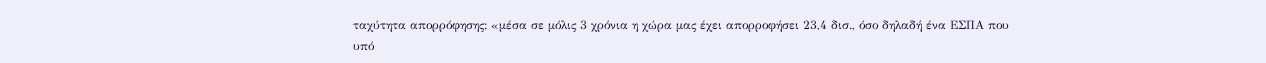ταχύτητα απορρόφησης: «μέσα σε μόλις 3 χρόνια η χώρα μας έχει απορροφήσει 23,4 δισ., όσο δηλαδή ένα ΕΣΠΑ που υπό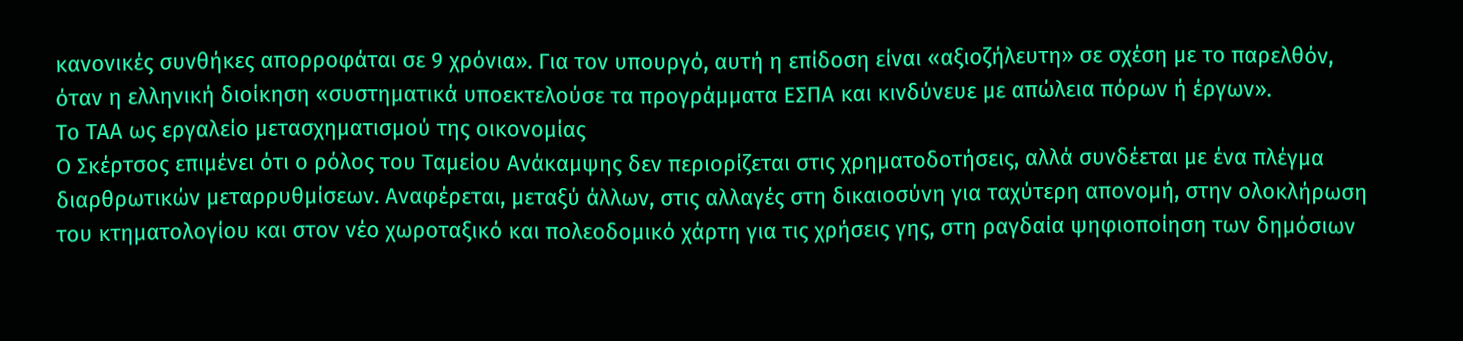κανονικές συνθήκες απορροφάται σε 9 χρόνια». Για τον υπουργό, αυτή η επίδοση είναι «αξιοζήλευτη» σε σχέση με το παρελθόν, όταν η ελληνική διοίκηση «συστηματικά υποεκτελούσε τα προγράμματα ΕΣΠΑ και κινδύνευε με απώλεια πόρων ή έργων».
Το ΤΑΑ ως εργαλείο μετασχηματισμού της οικονομίας
Ο Σκέρτσος επιμένει ότι ο ρόλος του Ταμείου Ανάκαμψης δεν περιορίζεται στις χρηματοδοτήσεις, αλλά συνδέεται με ένα πλέγμα διαρθρωτικών μεταρρυθμίσεων. Αναφέρεται, μεταξύ άλλων, στις αλλαγές στη δικαιοσύνη για ταχύτερη απονομή, στην ολοκλήρωση του κτηματολογίου και στον νέο χωροταξικό και πολεοδομικό χάρτη για τις χρήσεις γης, στη ραγδαία ψηφιοποίηση των δημόσιων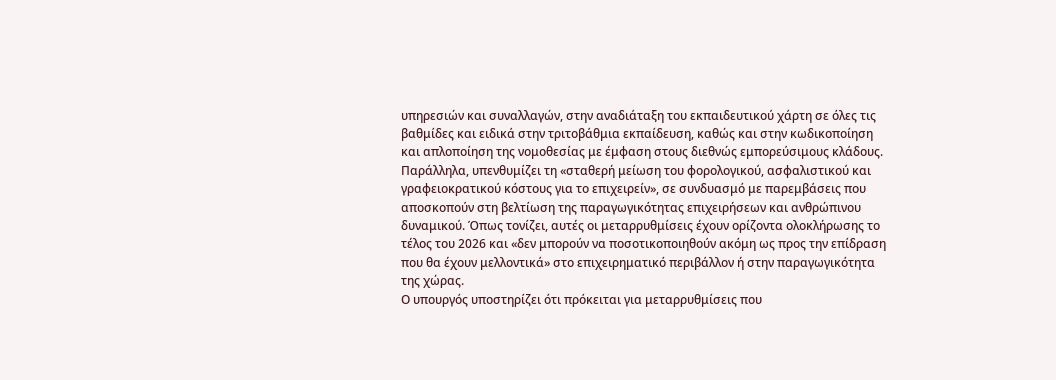υπηρεσιών και συναλλαγών, στην αναδιάταξη του εκπαιδευτικού χάρτη σε όλες τις βαθμίδες και ειδικά στην τριτοβάθμια εκπαίδευση, καθώς και στην κωδικοποίηση και απλοποίηση της νομοθεσίας με έμφαση στους διεθνώς εμπορεύσιμους κλάδους.
Παράλληλα, υπενθυμίζει τη «σταθερή μείωση του φορολογικού, ασφαλιστικού και γραφειοκρατικού κόστους για το επιχειρείν», σε συνδυασμό με παρεμβάσεις που αποσκοπούν στη βελτίωση της παραγωγικότητας επιχειρήσεων και ανθρώπινου δυναμικού. Όπως τονίζει, αυτές οι μεταρρυθμίσεις έχουν ορίζοντα ολοκλήρωσης το τέλος του 2026 και «δεν μπορούν να ποσοτικοποιηθούν ακόμη ως προς την επίδραση που θα έχουν μελλοντικά» στο επιχειρηματικό περιβάλλον ή στην παραγωγικότητα της χώρας.
Ο υπουργός υποστηρίζει ότι πρόκειται για μεταρρυθμίσεις που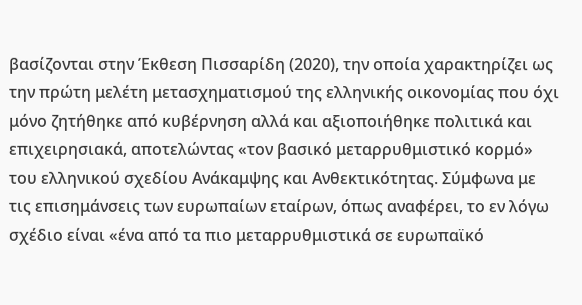βασίζονται στην Έκθεση Πισσαρίδη (2020), την οποία χαρακτηρίζει ως την πρώτη μελέτη μετασχηματισμού της ελληνικής οικονομίας που όχι μόνο ζητήθηκε από κυβέρνηση αλλά και αξιοποιήθηκε πολιτικά και επιχειρησιακά, αποτελώντας «τον βασικό μεταρρυθμιστικό κορμό» του ελληνικού σχεδίου Ανάκαμψης και Ανθεκτικότητας. Σύμφωνα με τις επισημάνσεις των ευρωπαίων εταίρων, όπως αναφέρει, το εν λόγω σχέδιο είναι «ένα από τα πιο μεταρρυθμιστικά σε ευρωπαϊκό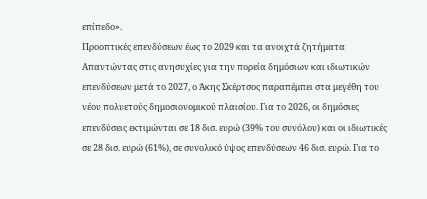επίπεδο».
Προοπτικές επενδύσεων έως το 2029 και τα ανοιχτά ζητήματα
Απαντώντας στις ανησυχίες για την πορεία δημόσιων και ιδιωτικών επενδύσεων μετά το 2027, ο Άκης Σκέρτσος παραπέμπει στα μεγέθη του νέου πολυετούς δημοσιονομικού πλαισίου. Για το 2026, οι δημόσιες επενδύσεις εκτιμώνται σε 18 δισ. ευρώ (39% του συνόλου) και οι ιδιωτικές σε 28 δισ. ευρώ (61%), σε συνολικό ύψος επενδύσεων 46 δισ. ευρώ. Για το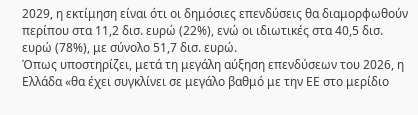2029, η εκτίμηση είναι ότι οι δημόσιες επενδύσεις θα διαμορφωθούν περίπου στα 11,2 δισ. ευρώ (22%), ενώ οι ιδιωτικές στα 40,5 δισ. ευρώ (78%), με σύνολο 51,7 δισ. ευρώ.
Όπως υποστηρίζει, μετά τη μεγάλη αύξηση επενδύσεων του 2026, η Ελλάδα «θα έχει συγκλίνει σε μεγάλο βαθμό με την ΕΕ στο μερίδιο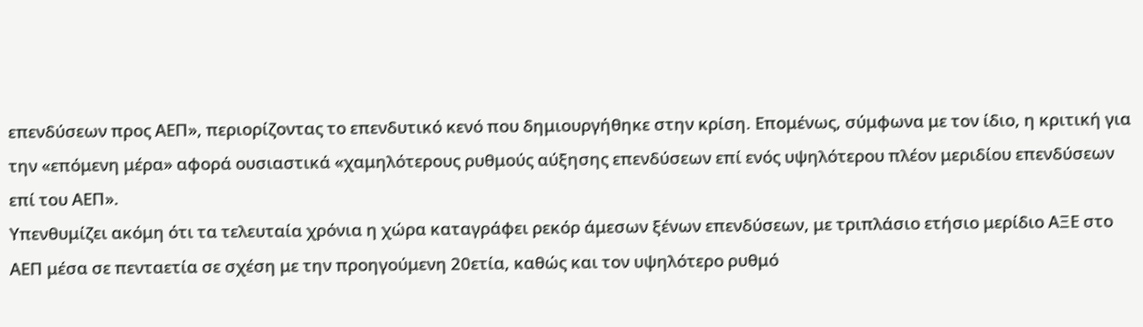επενδύσεων προς ΑΕΠ», περιορίζοντας το επενδυτικό κενό που δημιουργήθηκε στην κρίση. Επομένως, σύμφωνα με τον ίδιο, η κριτική για την «επόμενη μέρα» αφορά ουσιαστικά «χαμηλότερους ρυθμούς αύξησης επενδύσεων επί ενός υψηλότερου πλέον μεριδίου επενδύσεων επί του ΑΕΠ».
Υπενθυμίζει ακόμη ότι τα τελευταία χρόνια η χώρα καταγράφει ρεκόρ άμεσων ξένων επενδύσεων, με τριπλάσιο ετήσιο μερίδιο ΑΞΕ στο ΑΕΠ μέσα σε πενταετία σε σχέση με την προηγούμενη 20ετία, καθώς και τον υψηλότερο ρυθμό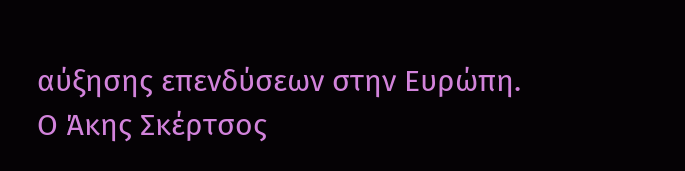αύξησης επενδύσεων στην Ευρώπη.
Ο Άκης Σκέρτσος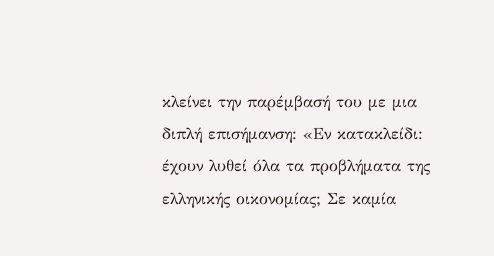κλείνει την παρέμβασή του με μια διπλή επισήμανση: «Εν κατακλείδι: έχουν λυθεί όλα τα προβλήματα της ελληνικής οικονομίας; Σε καμία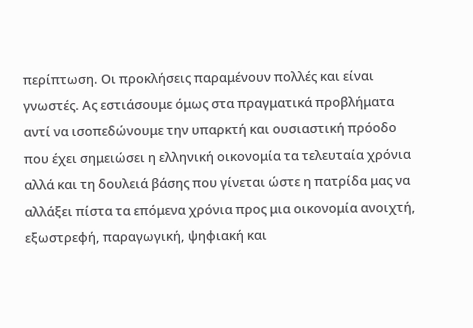περίπτωση. Οι προκλήσεις παραμένουν πολλές και είναι γνωστές. Ας εστιάσουμε όμως στα πραγματικά προβλήματα αντί να ισοπεδώνουμε την υπαρκτή και ουσιαστική πρόοδο που έχει σημειώσει η ελληνική οικονομία τα τελευταία χρόνια αλλά και τη δουλειά βάσης που γίνεται ώστε η πατρίδα μας να αλλάξει πίστα τα επόμενα χρόνια προς μια οικονομία ανοιχτή, εξωστρεφή, παραγωγική, ψηφιακή και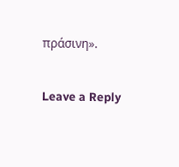πράσινη».

Leave a Reply